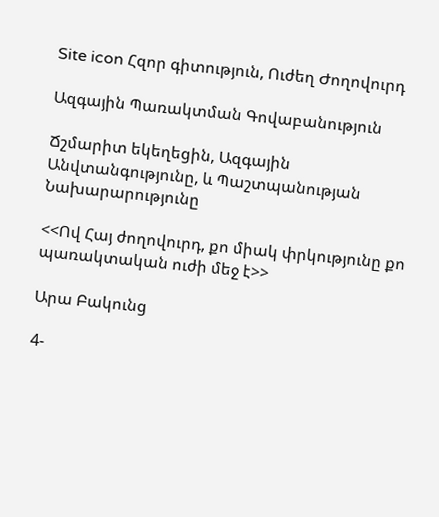Site icon Հզոր գիտություն, Ուժեղ Ժողովուրդ

Ազգային Պառակտման Գովաբանություն

Ճշմարիտ եկեղեցին, Ազգային Անվտանգությունը, և Պաշտպանության Նախարարությունը

<<Ով Հայ ժողովուրդ, քո միակ փրկությունը քո պառակտական ուժի մեջ է>>

Արա Բակունց

4-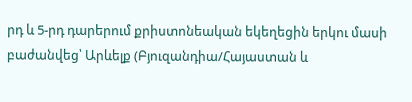րդ և 5-րդ դարերում քրիստոնեական եկեղեցին երկու մասի բաժանվեց՝ Արևելք (Բյուզանդիա/Հայաստան և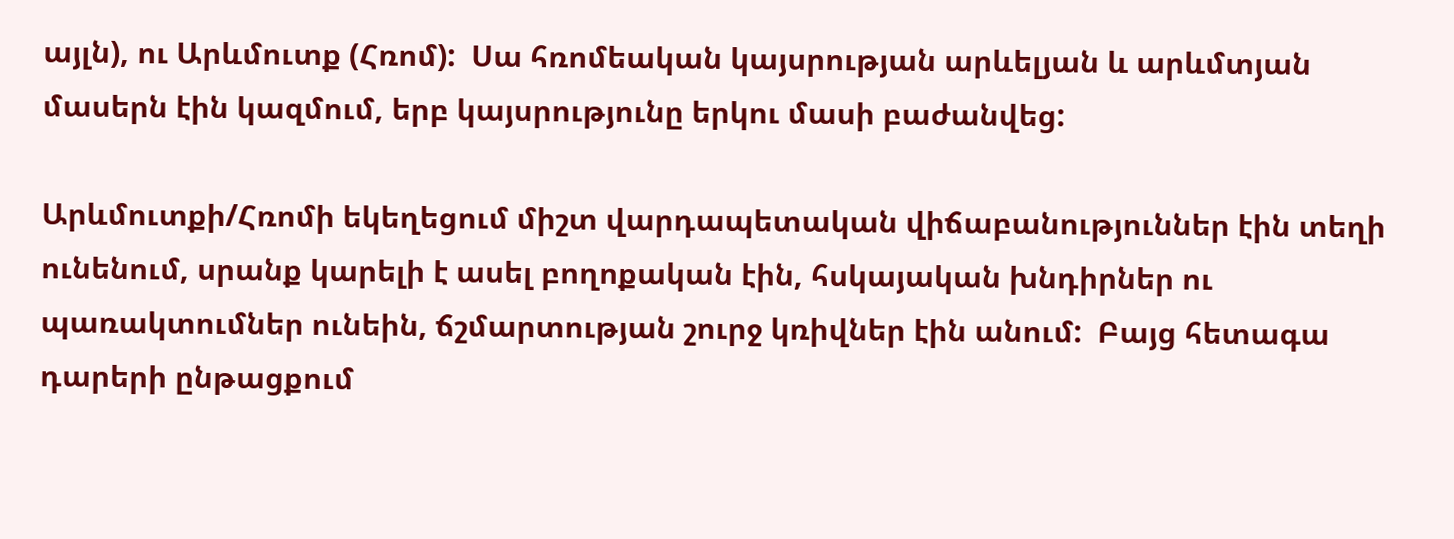այլն), ու Արևմուտք (Հռոմ):  Սա հռոմեական կայսրության արևելյան և արևմտյան մասերն էին կազմում, երբ կայսրությունը երկու մասի բաժանվեց:

Արևմուտքի/Հռոմի եկեղեցում միշտ վարդապետական վիճաբանություններ էին տեղի ունենում, սրանք կարելի է ասել բողոքական էին, հսկայական խնդիրներ ու պառակտումներ ունեին, ճշմարտության շուրջ կռիվներ էին անում:  Բայց հետագա դարերի ընթացքում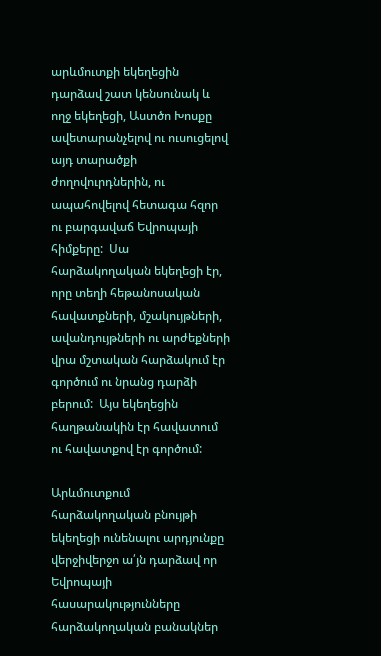արևմուտքի եկեղեցին դարձավ շատ կենսունակ և ողջ եկեղեցի, Աստծո Խոսքը ավետարանչելով ու ուսուցելով այդ տարածքի ժողովուրդներին, ու ապահովելով հետագա հզոր ու բարգավաճ Եվրոպայի հիմքերը:  Սա հարձակողական եկեղեցի էր, որը տեղի հեթանոսական հավատքների, մշակույթների, ավանդույթների ու արժեքների վրա մշտական հարձակում էր գործում ու նրանց դարձի բերում:  Այս եկեղեցին հաղթանակին էր հավատում ու հավատքով էր գործում:

Արևմուտքում հարձակողական բնույթի եկեղեցի ունենալու արդյունքը վերջիվերջո ա՛յն դարձավ որ Եվրոպայի հասարակությունները հարձակողական բանակներ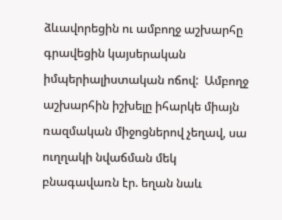ձևավորեցին ու ամբողջ աշխարհը գրավեցին կայսերական իմպերիալիստական ոճով:  Ամբողջ աշխարհին իշխելը իհարկե միայն ռազմական միջոցներով չեղավ, սա ուղղակի նվաճման մեկ բնագավառն էր. եղան նաև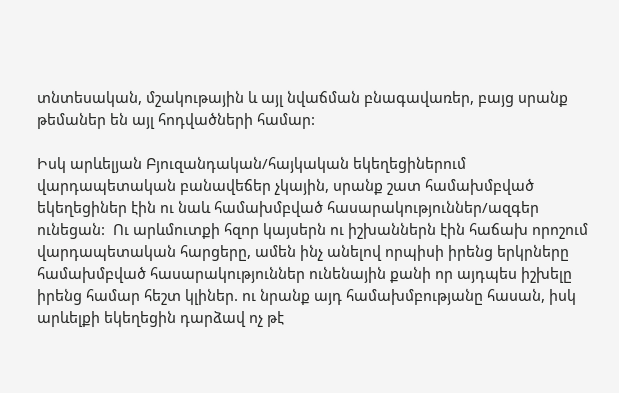տնտեսական, մշակութային և այլ նվաճման բնագավառեր, բայց սրանք թեմաներ են այլ հոդվածների համար:

Իսկ արևելյան Բյուզանդական/հայկական եկեղեցիներում վարդապետական բանավեճեր չկային, սրանք շատ համախմբված եկեղեցիներ էին ու նաև համախմբված հասարակություններ/ազգեր ունեցան:  Ու արևմուտքի հզոր կայսերն ու իշխաններն էին հաճախ որոշում վարդապետական հարցերը, ամեն ինչ անելով որպիսի իրենց երկրները համախմբված հասարակություններ ունենային քանի որ այդպես իշխելը իրենց համար հեշտ կլիներ. ու նրանք այդ համախմբությանը հասան, իսկ արևելքի եկեղեցին դարձավ ոչ թէ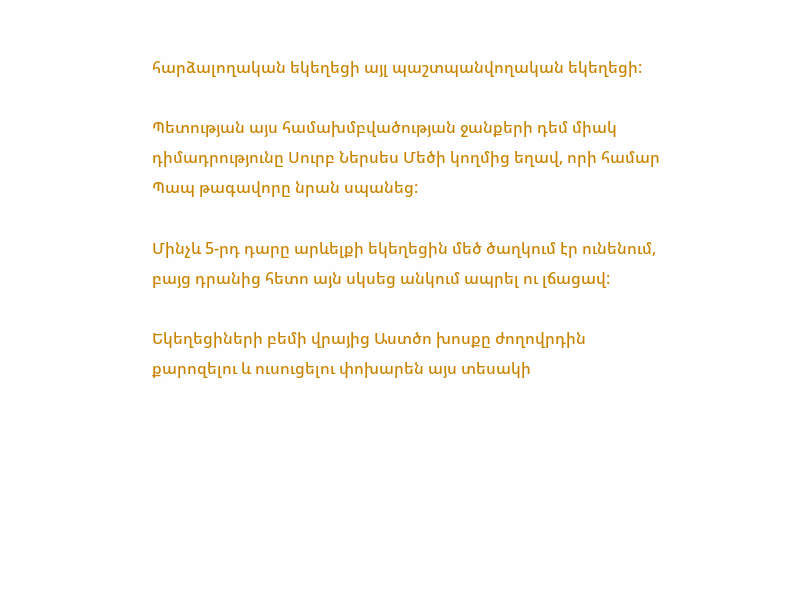հարձալողական եկեղեցի այլ պաշտպանվողական եկեղեցի:

Պետության այս համախմբվածության ջանքերի դեմ միակ դիմադրությունը Սուրբ Ներսես Մեծի կողմից եղավ, որի համար Պապ թագավորը նրան սպանեց:

Մինչև 5-րդ դարը արևելքի եկեղեցին մեծ ծաղկում էր ունենում, բայց դրանից հետո այն սկսեց անկում ապրել ու լճացավ:

Եկեղեցիների բեմի վրայից Աստծո խոսքը ժողովրդին քարոզելու և ուսուցելու փոխարեն այս տեսակի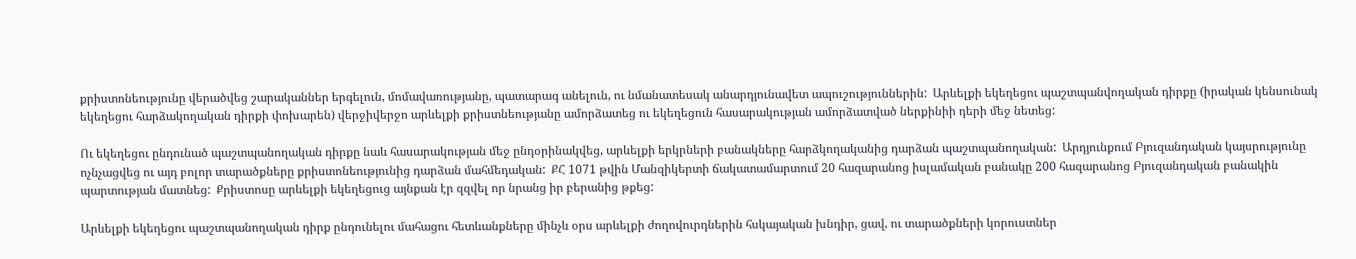քրիստոնեությունը վերածվեց շարականներ երգելուն, մոմավառությանը, պատարագ անելուն, ու նմանատեսակ անարդյունավետ ապուշություններին:  Արևելքի եկեղեցու պաշտպանվողական դիրքը (իրական կենսունակ եկեղեցու հարձակողական դիրքի փոխարեն) վերջիվերջո արևելքի քրիստնեությանը ամորձատեց ու եկեղեցուն հասարակության ամորձատված ներքինիի դերի մեջ նետեց:

Ու եկեղեցու ընդունած պաշտպանողական դիրքը նաև հասարակության մեջ ընդօրինակվեց, արևելքի երկրների բանակները հարձկողականից դարձան պաշտպանողական:  Արդյունքում Բյուզանդական կայսրությունը ոչնչացվեց ու այդ բոլոր տարածքները քրիստոնեությունից դարձան մահմեդական:  ՔՀ 1071 թվին Մանզիկերտի ճակատամարտում 20 հազարանոց իսլամական բանակը 200 հազարանոց Բյուզանդական բանակին պարտության մատնեց:  Քրիստոսը արևելքի եկեղեցուց այնքան էր զզվել որ նրանց իր բերանից թքեց:

Արևելքի եկեղեցու պաշտպանողական դիրք ընդունելու մահացու հետևանքները մինչև օրս արևելքի ժողովուրդներին հսկայական խնդիր, ցավ, ու տարածքների կորուստներ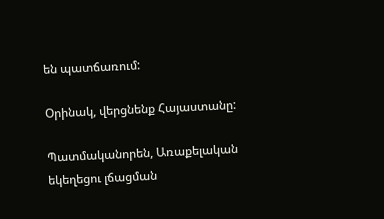են պատճառում:

Օրինակ, վերցնենք Հայաստանը:

Պատմականորեն, Առաքելական եկեղեցու լճացման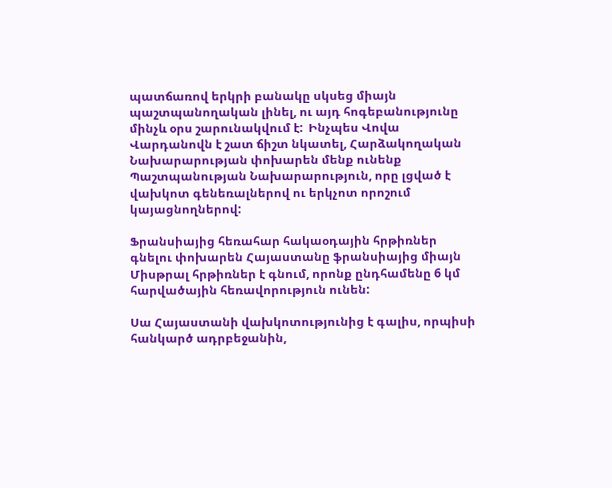պատճառով երկրի բանակը սկսեց միայն պաշտպանողական լինել, ու այդ հոգեբանությունը մինչև օրս շարունակվում է:  Ինչպես Վովա Վարդանովն է շատ ճիշտ նկատել, Հարձակողական Նախարարության փոխարեն մենք ունենք Պաշտպանության Նախարարություն, որը լցված է վախկոտ գենեռալներով ու երկչոտ որոշում կայացնողներով:

Ֆրանսիայից հեռահար հակաօդային հրթիռներ գնելու փոխարեն Հայաստանը ֆրանսիայից միայն Միսթրալ հրթիռներ է գնում, որոնք ընդհամենը 6 կմ հարվածային հեռավորություն ունեն:

Սա Հայաստանի վախկոտությունից է գալիս, որպիսի հանկարծ ադրբեջանին,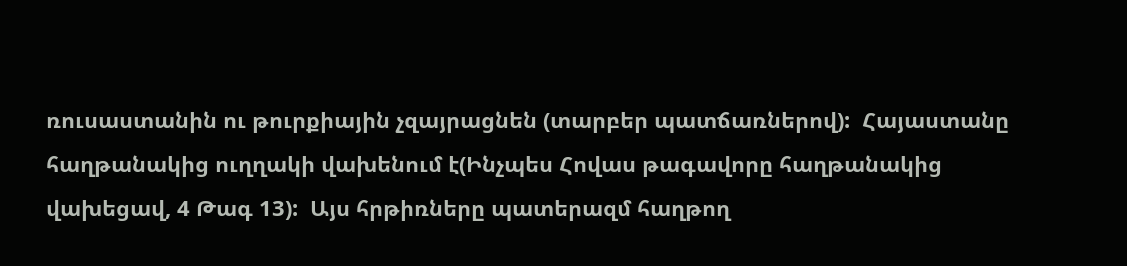ռուսաստանին ու թուրքիային չզայրացնեն (տարբեր պատճառներով):  Հայաստանը հաղթանակից ուղղակի վախենում է(Ինչպես Հովաս թագավորը հաղթանակից վախեցավ, 4 Թագ 13):  Այս հրթիռները պատերազմ հաղթող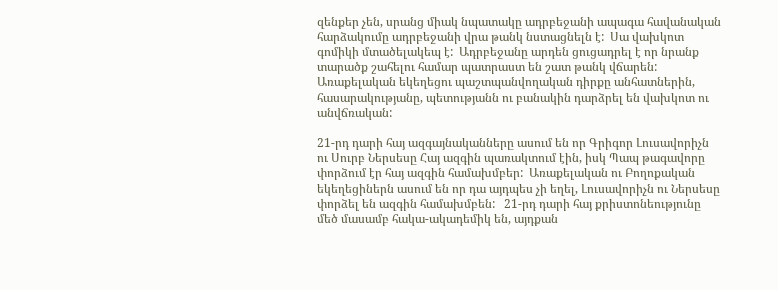զենքեր չեն, սրանց միակ նպատակը ադրբեջանի ապագա հավանական հարձակումը ադրբեջանի վրա թանկ նստացնելն է:  Սա վախկոտ գոմիկի մտածելակեպ է:  Ադրբեջանը արդեն ցուցադրել է որ նրանք տարածք շահելու համար պատրաստ են շատ թանկ վճարեն:  Առաքելական եկեղեցու պաշտպանվողական դիրքը անհատներին, հասարակությանը, պետությանն ու բանակին դարձրել են վախկոտ ու անվճռական:

21-րդ դարի հայ ազգայնականները ասում են որ Գրիգոր Լուսավորիչն ու Սուրբ Ներսեսը Հայ ազգին պառակտում էին, իսկ Պապ թագավորը փորձում էր հայ ազգին համախմբեր:  Առաքելական ու Բողոքական եկեղեցիներն ասում են որ դա այդպես չի եղել, Լուսավորիչն ու Ներսեսը փորձել են ազգին համախմբեն:   21-րդ դարի հայ քրիստոնեությունը մեծ մասամբ հակա-ակադեմիկ են, այդքան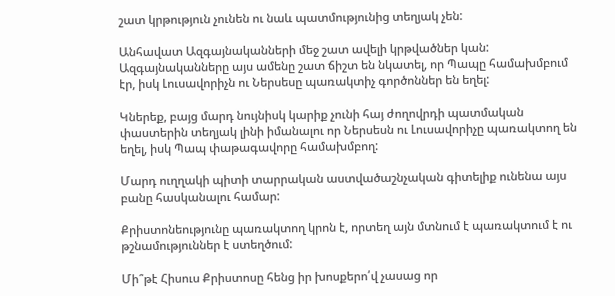շատ կրթություն չունեն ու նաև պատմությունից տեղյակ չեն:

Անհավատ Ազգայնականների մեջ շատ ավելի կրթվածներ կան:  Ազգայնականները այս ամենը շատ ճիշտ են նկատել, որ Պապը համախմբում էր, իսկ Լուսավորիչն ու Ներսեսը պառակտիչ գործոններ են եղել:

Կներեք, բայց մարդ նույնիսկ կարիք չունի հայ ժողովրդի պատմական փաստերին տեղյակ լինի իմանալու որ Ներսեսն ու Լուսավորիչը պառակտող են եղել, իսկ Պապ փաթագավորը համախմբող:

Մարդ ուղղակի պիտի տարրական աստվածաշնչական գիտելիք ունենա այս բանը հասկանալու համար:

Քրիստոնեությունը պառակտող կրոն է, որտեղ այն մտնում է պառակտում է ու թշնամություններ է ստեղծում:

Մի՞թէ Հիսուս Քրիստոսը հենց իր խոսքերո՛վ չասաց որ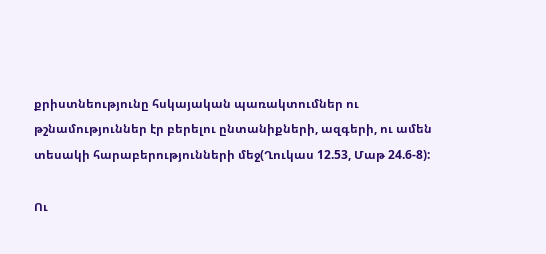քրիստնեությունը հսկայական պառակտումներ ու թշնամություններ էր բերելու ընտանիքների, ազգերի, ու ամեն տեսակի հարաբերությունների մեջ(Ղուկաս 12.53, Մաթ 24.6-8):

Ու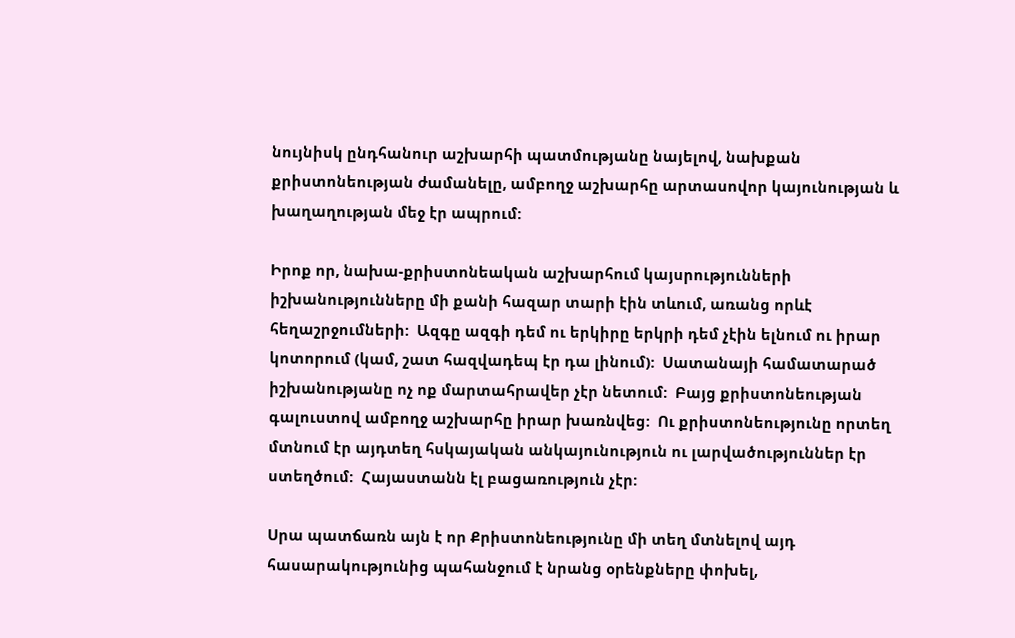նույնիսկ ընդհանուր աշխարհի պատմությանը նայելով, նախքան քրիստոնեության ժամանելը, ամբողջ աշխարհը արտասովոր կայունության և խաղաղության մեջ էր ապրում:

Իրոք որ, նախա-քրիստոնեական աշխարհում կայսրությունների իշխանությունները մի քանի հազար տարի էին տևում, առանց որևէ հեղաշրջումների:  Ազգը ազգի դեմ ու երկիրը երկրի դեմ չէին ելնում ու իրար կոտորում (կամ, շատ հազվադեպ էր դա լինում):  Սատանայի համատարած իշխանությանը ոչ ոք մարտահրավեր չէր նետում:  Բայց քրիստոնեության գալուստով ամբողջ աշխարհը իրար խառնվեց:  Ու քրիստոնեությունը որտեղ մտնում էր այդտեղ հսկայական անկայունություն ու լարվածություններ էր ստեղծում:  Հայաստանն էլ բացառություն չէր:

Սրա պատճառն այն է որ Քրիստոնեությունը մի տեղ մտնելով այդ հասարակությունից պահանջում է նրանց օրենքները փոխել,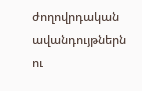ժողովրդական ավանդույթներն ու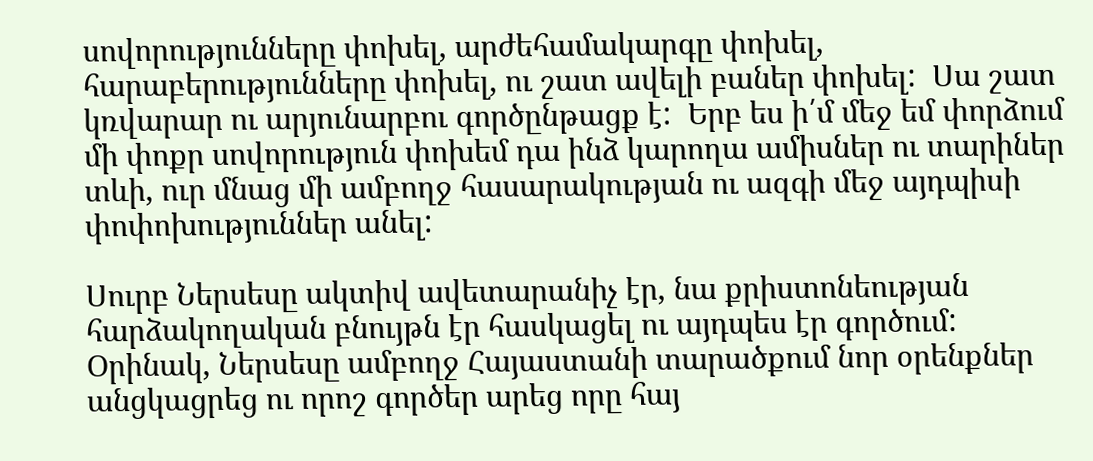սովորությունները փոխել, արժեհամակարգը փոխել, հարաբերությունները փոխել, ու շատ ավելի բաներ փոխել:  Սա շատ կռվարար ու արյունարբու գործընթացք է:  Երբ ես ի՛մ մեջ եմ փորձում մի փոքր սովորություն փոխեմ դա ինձ կարողա ամիսներ ու տարիներ տևի, ուր մնաց մի ամբողջ հասարակության ու ազգի մեջ այդպիսի փոփոխություններ անել:

Սուրբ Ներսեսը ակտիվ ավետարանիչ էր, նա քրիստոնեության հարձակողական բնույթն էր հասկացել ու այդպես էր գործում:  Օրինակ, Ներսեսը ամբողջ Հայաստանի տարածքում նոր օրենքներ անցկացրեց ու որոշ գործեր արեց որը հայ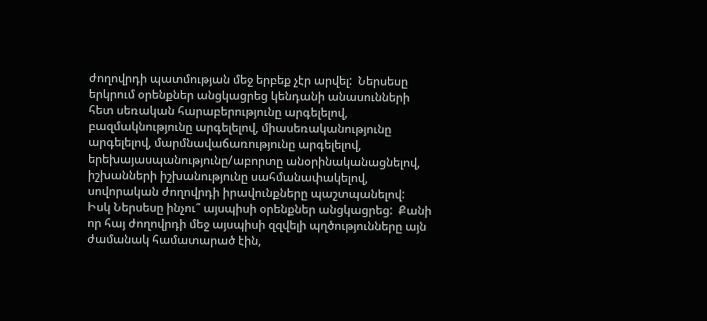ժողովրդի պատմության մեջ երբեք չէր արվել:  Ներսեսը երկրում օրենքներ անցկացրեց կենդանի անասունների հետ սեռական հարաբերությունը արգելելով, բազմակնությունը արգելելով, միասեռականությունը արգելելով, մարմնավաճառությունը արգելելով, երեխայասպանությունը/աբորտը անօրինականացնելով, իշխանների իշխանությունը սահմանափակելով, սովորական ժողովրդի իրավունքները պաշտպանելով:  Իսկ Ներսեսը ինչու՞ այսպիսի օրենքներ անցկացրեց:  Քանի որ հայ ժողովրդի մեջ այսպիսի զզվելի պղծությունները այն ժամանակ համատարած էին,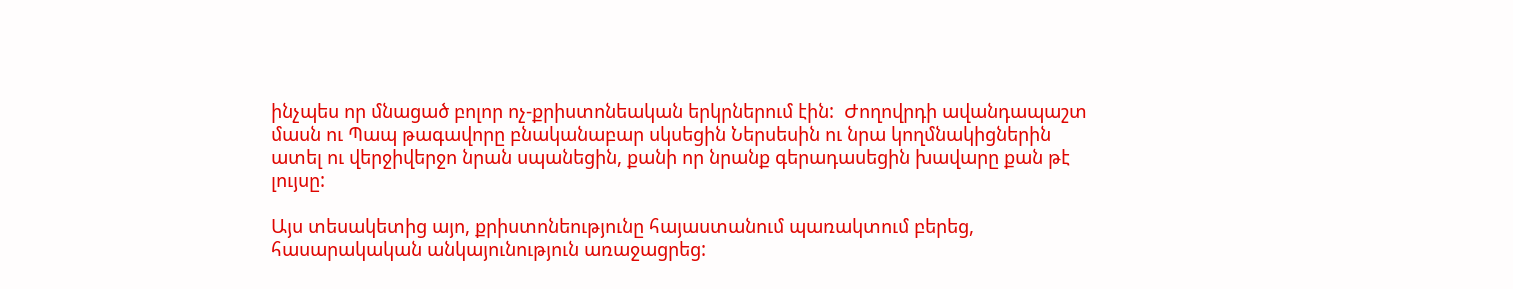ինչպես որ մնացած բոլոր ոչ-քրիստոնեական երկրներում էին:  Ժողովրդի ավանդապաշտ մասն ու Պապ թագավորը բնականաբար սկսեցին Ներսեսին ու նրա կողմնակիցներին ատել ու վերջիվերջո նրան սպանեցին, քանի որ նրանք գերադասեցին խավարը քան թէ լույսը:

Այս տեսակետից այո, քրիստոնեությունը հայաստանում պառակտում բերեց, հասարակական անկայունություն առաջացրեց: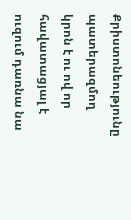Քրիստոնեությունը պատերազմող կրոն է ու ով որ հավատացյալ է ուզում դառնա նա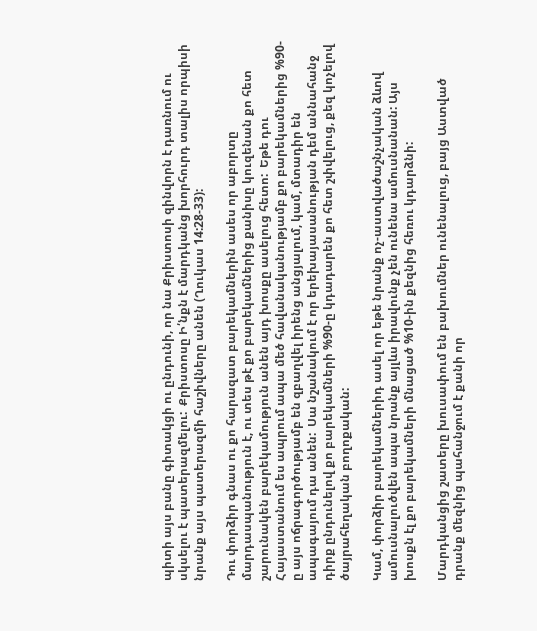պիտի այս բանը գիտակցի ու ընդունի, որ նա Քրիստոսի զինվորն է դառնում ու սկսելու է պատերազմելու:  Քրիստոսը Ի՛նքն է մարդկանց խորհուրդ տալիս որպիսի նրանք այս պատերազմի հաշիվները անեն (Ղուկաս 14:28-33):

Դու փորձիր գնաս ու քո հարազատ բարեկամներին ասես որ աբորտը մարդասպանություն է, ու տես թէ քո բարեկամներից քանիսը կուզենան քո հետ շարունակեն բարեկամություն անեն այդ խոսքը ասելուց հետո:  Եթե դու Հայաստանում ես ապրում ապա մեծ հավանականությամբ քո բարեկամներից %90-ը այս ոճրագործությամբ են զբաղվել իրենց անցյալում, կամ, մտադիր են ապագայում դա անեն:  Սա նշանակում է որ երեխայասանության դեմ աննահանջ դիրք ընդունելով քո բարեկամների %90-ը կդադարեն քո հետ շփվելուց, քեզ կոչելով ծայրահեղական բողոքական:

Կամ, փորձիր բարեկամներիդ ասել որ եթե նրանք ոչ-աստվածաշնչական ձևով ամուսնալուծվեն ապա նրանք այլևս իրավունք չեն ունենա ամուսնանան: Այս խոսքն էլ քո բարեկամների մնացած %10-ին քեզնից հեռու կդարձնի:

Մարդկանցից շատերը խուսափում են բախումներ ունենալուց, բայց Աստված դրանք մեզնից պահանջում է քանի որ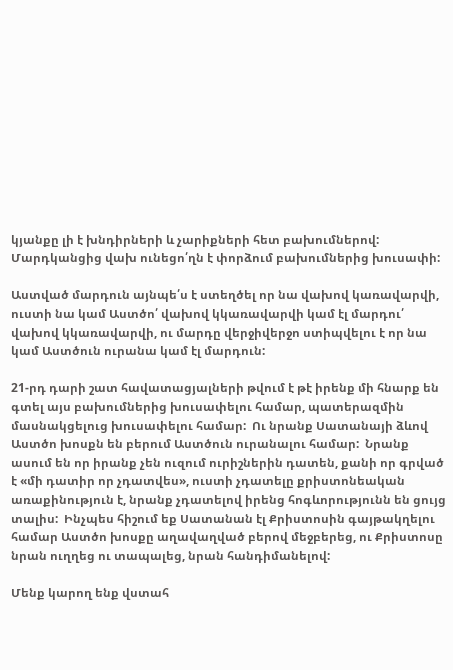կյանքը լի է խնդիրների և չարիքների հետ բախումներով:  Մարդկանցից վախ ունեցո՛ղն է փորձում բախումներից խուսափի:

Աստված մարդուն այնպե՛ս է ստեղծել որ նա վախով կառավարվի, ուստի նա կամ Աստծո՛ վախով կկառավարվի կամ էլ մարդու՛ վախով կկառավարվի, ու մարդը վերջիվերջո ստիպվելու է որ նա կամ Աստծուն ուրանա կամ էլ մարդուն:

21-րդ դարի շատ հավատացյալների թվում է թէ իրենք մի հնարք են գտել այս բախումներից խուսափելու համար, պատերազմին մասնակցելուց խուսափելու համար:  Ու նրանք Սատանայի ձևով Աստծո խոսքն են բերում Աստծուն ուրանալու համար:  Նրանք ասում են որ իրանք չեն ուզում ուրիշներին դատեն, քանի որ գրված է «մի դատիր որ չդատվես», ուստի չդատելը քրիստոնեական առաքինություն է, նրանք չդատելով իրենց հոգևորությունն են ցույց տալիս:  Ինչպես հիշում եք Սատանան էլ Քրիստոսին գայթակղելու համար Աստծո խոսքը աղավաղված բերով մեջբերեց, ու Քրիստոսը նրան ուղղեց ու տապալեց, նրան հանդիմանելով:

Մենք կարող ենք վստահ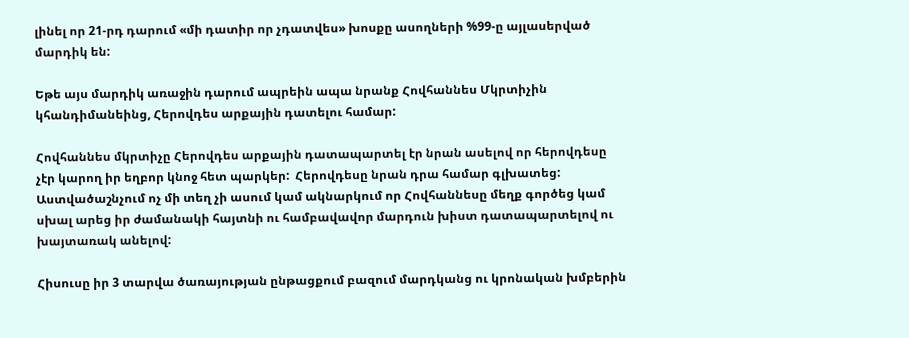լինել որ 21-րդ դարում «մի դատիր որ չդատվես» խոսքը ասողների %99-ը այլասերված մարդիկ են:

Եթե այս մարդիկ առաջին դարում ապրեին ապա նրանք Հովհաննես Մկրտիչին կհանդիմանեինց, Հերովդես արքային դատելու համար:

Հովհաննես մկրտիչը Հերովդես արքային դատապարտել էր նրան ասելով որ հերովդեսը չէր կարող իր եղբոր կնոջ հետ պարկեր:  Հերովդեսը նրան դրա համար գլխատեց:  Աստվածաշնչում ոչ մի տեղ չի ասում կամ ակնարկում որ Հովհաննեսը մեղք գործեց կամ սխալ արեց իր ժամանակի հայտնի ու համբավավոր մարդուն խիստ դատապարտելով ու խայտառակ անելով:

Հիսուսը իր 3 տարվա ծառայության ընթացքում բազում մարդկանց ու կրոնական խմբերին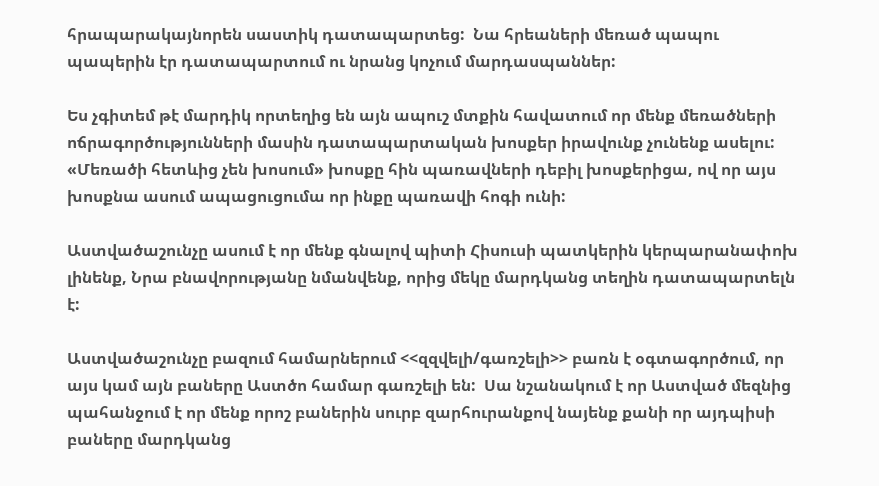հրապարակայնորեն սաստիկ դատապարտեց:  Նա հրեաների մեռած պապու պապերին էր դատապարտում ու նրանց կոչում մարդասպաններ:

Ես չգիտեմ թէ մարդիկ որտեղից են այն ապուշ մտքին հավատում որ մենք մեռածների ոճրագործությունների մասին դատապարտական խոսքեր իրավունք չունենք ասելու:  «Մեռածի հետևից չեն խոսում» խոսքը հին պառավների դեբիլ խոսքերիցա, ով որ այս խոսքնա ասում ապացուցումա որ ինքը պառավի հոգի ունի:

Աստվածաշունչը ասում է որ մենք գնալով պիտի Հիսուսի պատկերին կերպարանափոխ լինենք, Նրա բնավորությանը նմանվենք, որից մեկը մարդկանց տեղին դատապարտելն է:

Աստվածաշունչը բազում համարներում <<զզվելի/գառշելի>> բառն է օգտագործում, որ այս կամ այն բաները Աստծո համար գառշելի են:  Սա նշանակում է որ Աստված մեզնից պահանջում է որ մենք որոշ բաներին սուրբ զարհուրանքով նայենք քանի որ այդպիսի բաները մարդկանց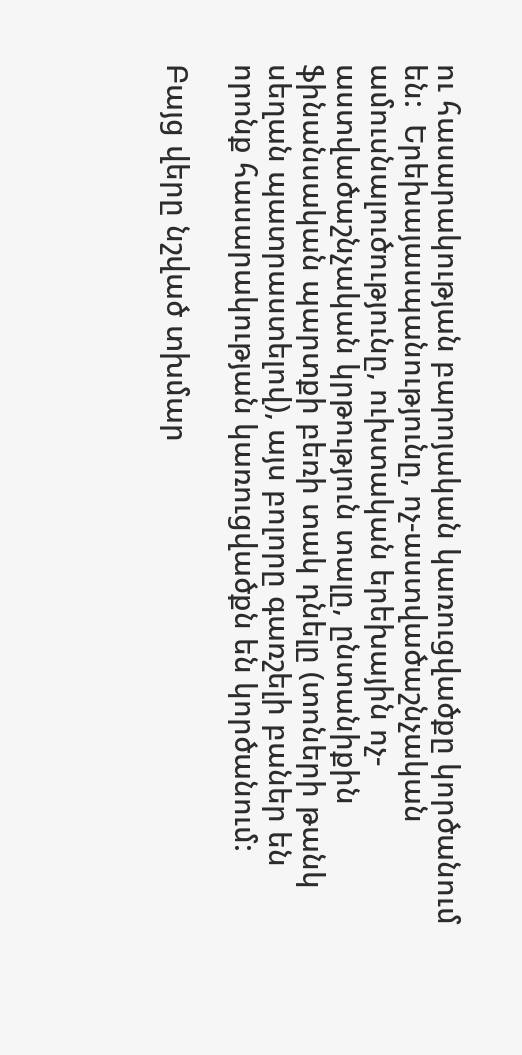ու հասարակության բարոյական կառուցվածքը կործանում են:  Երեխայասպանությունը, ոչ-աստվածաշնչական ամուսնալուծությունը, ուխտական երեխային ոչ-աստվածաշնչական կրթություն տալը, ընտանիքին ֆինանսական պարտքի բեռի տակ դնելը (տոների թանկ սեղան պատրաստելով), այս բոլորը գառշելի բաներ են որոնք հասարակության կառուցվածքն են կործանում:

Բայց վերը նշված տխմար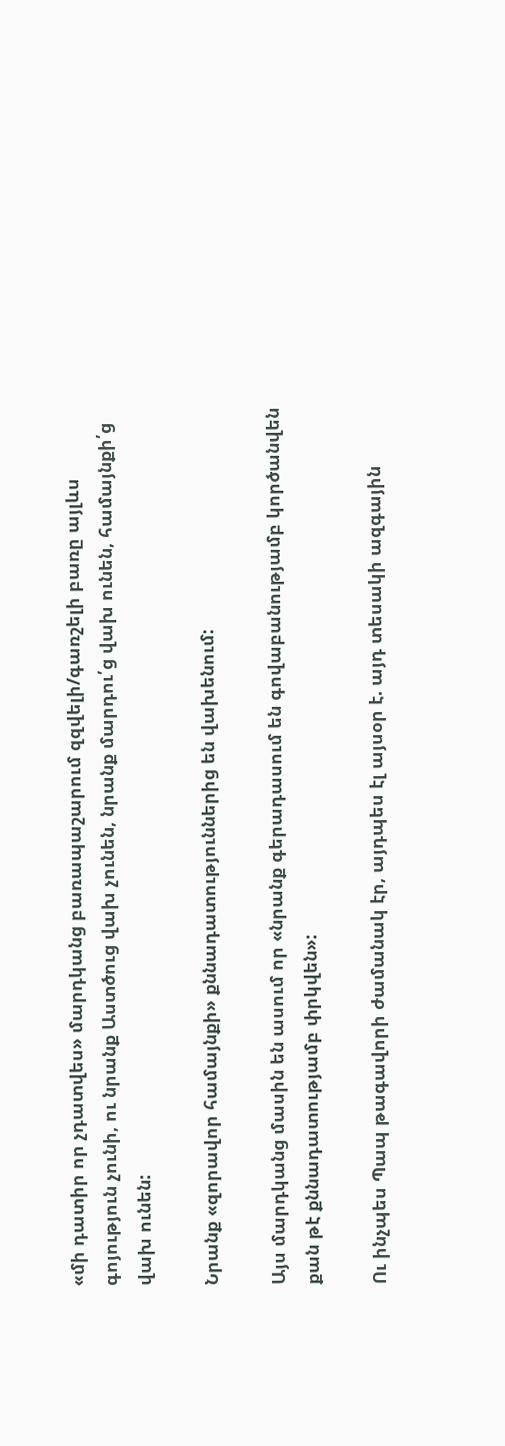«մի դատիր որ չդատվես» մարդկանց բառապաշարում զզվելի/գառշելի բառը այլևս գոյություն չունի, ու նրանք Աստծուց վախ չունեն, նրանք մարդու՛ց վախ ունեն, համայնքի՛ց վախ ունեն:

Նրանք «զորավոր համայնքի» քննադատություններից են վախենում:

Այս մարդկանց մասին են ասում որ «նրանք գերադասում են գովաբանությամբ կործանվեն քան թէ քննադատությամբ փրկվեն»:

Ու ինչպես Պապ թագավորի ժամանակ էր, այդպես էլ այսօր է. այդ տեսակի ազգային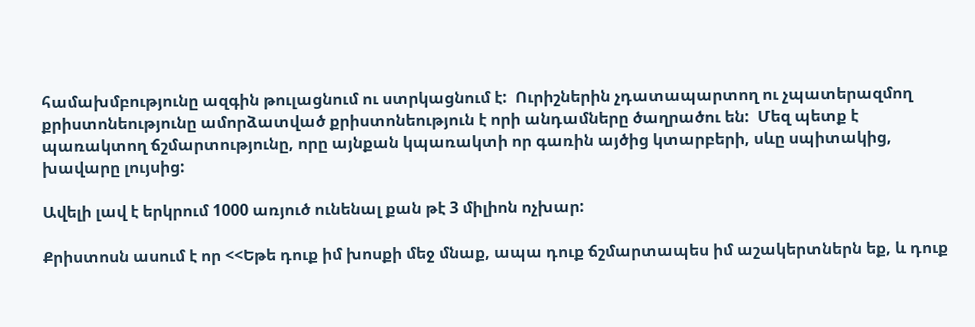համախմբությունը ազգին թուլացնում ու ստրկացնում է:  Ուրիշներին չդատապարտող ու չպատերազմող քրիստոնեությունը ամորձատված քրիստոնեություն է որի անդամները ծաղրածու են:  Մեզ պետք է պառակտող ճշմարտությունը, որը այնքան կպառակտի որ գառին այծից կտարբերի, սևը սպիտակից, խավարը լույսից:

Ավելի լավ է երկրում 1000 առյուծ ունենալ քան թէ 3 միլիոն ոչխար:

Քրիստոսն ասում է որ <<Եթե դուք իմ խոսքի մեջ մնաք, ապա դուք ճշմարտապես իմ աշակերտներն եք, և դուք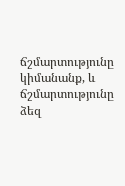ճշմարտությունը կիմանանք, և ճշմարտությունը ձեզ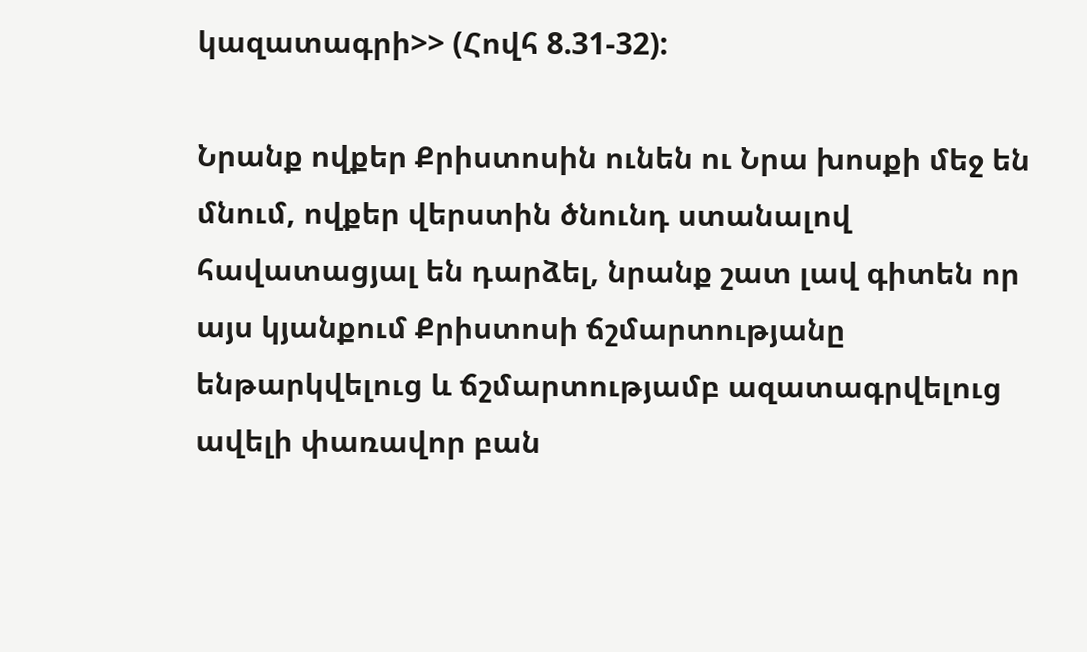կազատագրի>> (Հովհ 8.31-32):

Նրանք ովքեր Քրիստոսին ունեն ու Նրա խոսքի մեջ են մնում, ովքեր վերստին ծնունդ ստանալով հավատացյալ են դարձել, նրանք շատ լավ գիտեն որ այս կյանքում Քրիստոսի ճշմարտությանը ենթարկվելուց և ճշմարտությամբ ազատագրվելուց ավելի փառավոր բան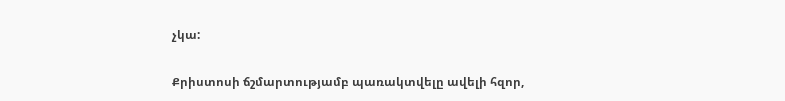չկա:

Քրիստոսի ճշմարտությամբ պառակտվելը ավելի հզոր,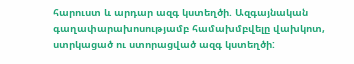հարուստ և արդար ազգ կստեղծի. Ազգայնական գաղափարախոսությամբ համախմբվելը վախկոտ, ստրկացած ու ստորացված ազգ կստեղծի: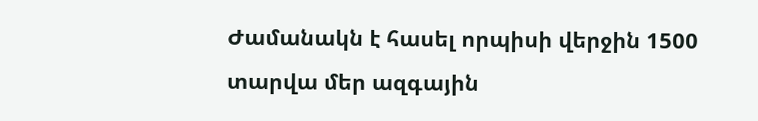Ժամանակն է հասել որպիսի վերջին 1500 տարվա մեր ազգային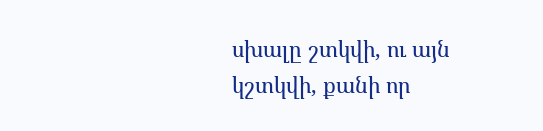սխալը շտկվի, ու այն կշտկվի, քանի որ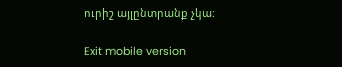ուրիշ այլընտրանք չկա:

Exit mobile version